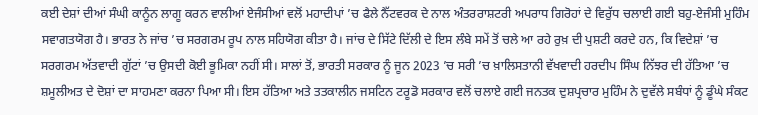ਕਈ ਦੇਸ਼ਾਂ ਦੀਆਂ ਸੰਘੀ ਕਾਨੂੰਨ ਲਾਗੂ ਕਰਨ ਵਾਲੀਆਂ ਏਜੰਸੀਆਂ ਵਲੋਂ ਮਹਾਦੀਪਾਂ ’ਚ ਫੈਲੇ ਨੈੱਟਵਰਕ ਦੇ ਨਾਲ ਅੰਤਰਰਾਸ਼ਟਰੀ ਅਪਰਾਧ ਗਿਰੋਹਾਂ ਦੇ ਵਿਰੁੱਧ ਚਲਾਈ ਗਈ ਬਹੁ-ਏਜੰਸੀ ਮੁਹਿੰਮ ਸਵਾਗਤਯੋਗ ਹੈ। ਭਾਰਤ ਨੇ ਜਾਂਚ ’ਚ ਸਰਗਰਮ ਰੂਪ ਨਾਲ ਸਹਿਯੋਗ ਕੀਤਾ ਹੈ। ਜਾਂਚ ਦੇ ਸਿੱਟੇ ਦਿੱਲੀ ਦੇ ਇਸ ਲੰਬੇ ਸਮੇਂ ਤੋਂ ਚਲੇ ਆ ਰਹੇ ਰੁਖ਼ ਦੀ ਪੁਸ਼ਟੀ ਕਰਦੇ ਹਨ, ਕਿ ਵਿਦੇਸ਼ਾਂ ’ਚ ਸਰਗਰਮ ਅੱਤਵਾਦੀ ਗੁੱਟਾਂ ’ਚ ਉਸਦੀ ਕੋਈ ਭੂਮਿਕਾ ਨਹੀਂ ਸੀ। ਸਾਲਾਂ ਤੋਂ, ਭਾਰਤੀ ਸਰਕਾਰ ਨੂੰ ਜੂਨ 2023 ’ਚ ਸਰੀ ’ਚ ਖ਼ਾਲਿਸਤਾਨੀ ਵੱਖਵਾਦੀ ਹਰਦੀਪ ਸਿੰਘ ਨਿੱਝਰ ਦੀ ਹੱਤਿਆ ’ਚ ਸ਼ਮੂਲੀਅਤ ਦੇ ਦੋਸ਼ਾਂ ਦਾ ਸਾਹਮਣਾ ਕਰਨਾ ਪਿਆ ਸੀ। ਇਸ ਹੱਤਿਆ ਅਤੇ ਤਤਕਾਲੀਨ ਜਸਟਿਨ ਟਰੂਡੋ ਸਰਕਾਰ ਵਲੋਂ ਚਲਾਏ ਗਈ ਜਨਤਕ ਦੁਸ਼ਪ੍ਰਚਾਰ ਮੁਹਿੰਮ ਨੇ ਦੁਵੱਲੇ ਸਬੰਧਾਂ ਨੂੰ ਡੂੰਘੇ ਸੰਕਟ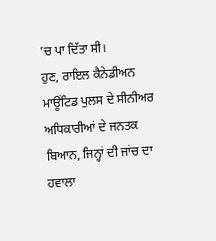’ਚ ਪਾ ਦਿੱਤਾ ਸੀ।
ਹੁਣ, ਰਾਇਲ ਕੈਨੇਡੀਅਨ ਮਾਊਂਟਿਡ ਪੁਲਸ ਦੇ ਸੀਨੀਅਰ ਅਧਿਕਾਰੀਆਂ ਦੇ ਜਨਤਕ ਬਿਆਨ, ਜਿਨ੍ਹਾਂ ਦੀ ਜਾਂਚ ਦਾ ਹਵਾਲਾ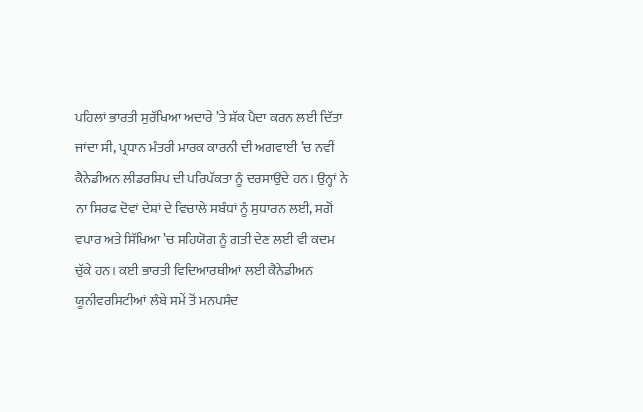ਪਹਿਲਾਂ ਭਾਰਤੀ ਸੁਰੱਖਿਆ ਅਦਾਰੇ ’ਤੇ ਸ਼ੱਕ ਪੈਦਾ ਕਰਨ ਲਈ ਦਿੱਤਾ ਜਾਂਦਾ ਸੀ, ਪ੍ਰਧਾਨ ਮੰਤਰੀ ਮਾਰਕ ਕਾਰਨੀ ਦੀ ਅਗਵਾਈ ’ਚ ਨਵੀਂ ਕੈਨੇਡੀਅਨ ਲੀਡਰਸ਼ਿਪ ਦੀ ਪਰਿਪੱਕਤਾ ਨੂੰ ਦਰਸਾਉਂਦੇ ਹਨ। ਉਨ੍ਹਾਂ ਨੇ ਨਾ ਸਿਰਫ ਦੋਵਾਂ ਦੇਸ਼ਾਂ ਦੇ ਵਿਚਾਲੇ ਸਬੰਧਾਂ ਨੂੰ ਸੁਧਾਰਨ ਲਈ, ਸਗੋਂ ਵਪਾਰ ਅਤੇ ਸਿੱਖਿਆ ’ਚ ਸਹਿਯੋਗ ਨੂੰ ਗਤੀ ਦੇਣ ਲਈ ਵੀ ਕਦਮ ਚੁੱਕੇ ਹਨ। ਕਈ ਭਾਰਤੀ ਵਿਦਿਆਰਥੀਆਂ ਲਈ ਕੈਨੇਡੀਅਨ ਯੂਨੀਵਰਸਿਟੀਆਂ ਲੰਬੇ ਸਮੇਂ ਤੋਂ ਮਨਪਸੰਦ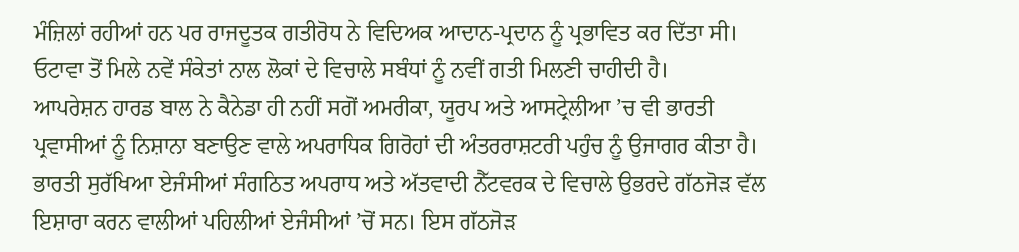ਮੰਜ਼ਿਲਾਂ ਰਹੀਆਂ ਹਨ ਪਰ ਰਾਜਦੂਤਕ ਗਤੀਰੋਧ ਨੇ ਵਿਦਿਅਕ ਆਦਾਨ-ਪ੍ਰਦਾਨ ਨੂੰ ਪ੍ਰਭਾਵਿਤ ਕਰ ਦਿੱਤਾ ਸੀ। ਓਟਾਵਾ ਤੋਂ ਮਿਲੇ ਨਵੇਂ ਸੰਕੇਤਾਂ ਨਾਲ ਲੋਕਾਂ ਦੇ ਵਿਚਾਲੇ ਸਬੰਧਾਂ ਨੂੰ ਨਵੀਂ ਗਤੀ ਮਿਲਣੀ ਚਾਹੀਦੀ ਹੈ।
ਆਪਰੇਸ਼ਨ ਹਾਰਡ ਬਾਲ ਨੇ ਕੈਨੇਡਾ ਹੀ ਨਹੀਂ ਸਗੋਂ ਅਮਰੀਕਾ, ਯੂਰਪ ਅਤੇ ਆਸਟ੍ਰੇਲੀਆ ’ਚ ਵੀ ਭਾਰਤੀ ਪ੍ਰਵਾਸੀਆਂ ਨੂੰ ਨਿਸ਼ਾਨਾ ਬਣਾਉਣ ਵਾਲੇ ਅਪਰਾਧਿਕ ਗਿਰੋਹਾਂ ਦੀ ਅੰਤਰਰਾਸ਼ਟਰੀ ਪਹੁੰਚ ਨੂੰ ਉਜਾਗਰ ਕੀਤਾ ਹੈ। ਭਾਰਤੀ ਸੁਰੱਖਿਆ ਏਜੰਸੀਆਂ ਸੰਗਠਿਤ ਅਪਰਾਧ ਅਤੇ ਅੱਤਵਾਦੀ ਨੈੱਟਵਰਕ ਦੇ ਵਿਚਾਲੇ ਉਭਰਦੇ ਗੱਠਜੋੜ ਵੱਲ ਇਸ਼ਾਰਾ ਕਰਨ ਵਾਲੀਆਂ ਪਹਿਲੀਆਂ ਏਜੰਸੀਆਂ ’ਚੋਂ ਸਨ। ਇਸ ਗੱਠਜੋੜ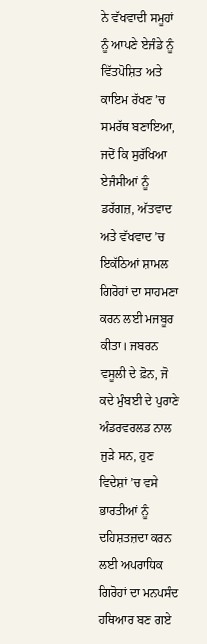ਨੇ ਵੱਖਵਾਦੀ ਸਮੂਹਾਂ ਨੂੰ ਆਪਣੇ ਏਜੰਡੇ ਨੂੰ ਵਿੱਤਪੋਸ਼ਿਤ ਅਤੇ ਕਾਇਮ ਰੱਖਣ ’ਚ ਸਮਰੱਥ ਬਣਾਇਆ, ਜਦੋਂ ਕਿ ਸੁਰੱਖਿਆ ਏਜੰਸੀਆਂ ਨੂੰ ਡਰੱਗਜ਼, ਅੱਤਵਾਦ ਅਤੇ ਵੱਖਵਾਦ ’ਚ ਇਕੱਠਿਆਂ ਸ਼ਾਮਲ ਗਿਰੋਹਾਂ ਦਾ ਸਾਹਮਣਾ ਕਰਨ ਲਈ ਮਜਬੂਰ ਕੀਤਾ। ਜਬਰਨ ਵਸੂਲੀ ਦੇ ਫ਼ੋਨ, ਜੋ ਕਦੇ ਮੁੰਬਈ ਦੇ ਪੁਰਾਣੇ ਅੰਡਰਵਰਲਡ ਨਾਲ ਜੁੜੇ ਸਨ, ਹੁਣ ਵਿਦੇਸ਼ਾਂ ’ਚ ਵਸੇ ਭਾਰਤੀਆਂ ਨੂੰ ਦਹਿਸ਼ਤਜ਼ਦਾ ਕਰਨ ਲਈ ਅਪਰਾਧਿਕ ਗਿਰੋਹਾਂ ਦਾ ਮਨਪਸੰਦ ਹਥਿਆਰ ਬਣ ਗਏ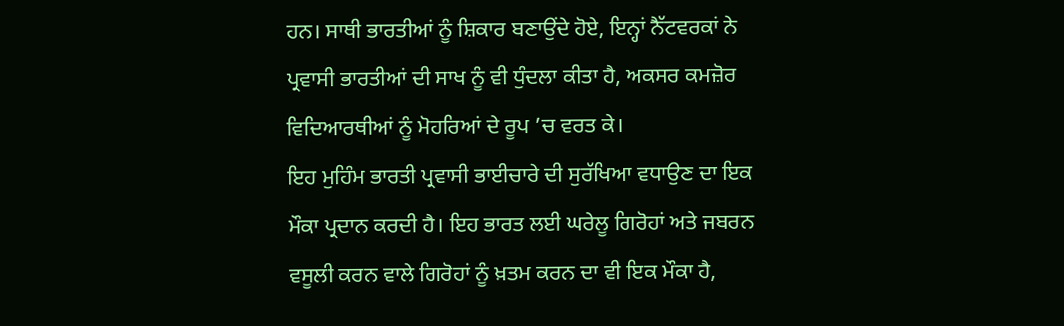ਹਨ। ਸਾਥੀ ਭਾਰਤੀਆਂ ਨੂੰ ਸ਼ਿਕਾਰ ਬਣਾਉਂਦੇ ਹੋਏ, ਇਨ੍ਹਾਂ ਨੈੱਟਵਰਕਾਂ ਨੇ ਪ੍ਰਵਾਸੀ ਭਾਰਤੀਆਂ ਦੀ ਸਾਖ ਨੂੰ ਵੀ ਧੁੰਦਲਾ ਕੀਤਾ ਹੈ, ਅਕਸਰ ਕਮਜ਼ੋਰ ਵਿਦਿਆਰਥੀਆਂ ਨੂੰ ਮੋਹਰਿਆਂ ਦੇ ਰੂਪ ’ਚ ਵਰਤ ਕੇ।
ਇਹ ਮੁਹਿੰਮ ਭਾਰਤੀ ਪ੍ਰਵਾਸੀ ਭਾਈਚਾਰੇ ਦੀ ਸੁਰੱਖਿਆ ਵਧਾਉਣ ਦਾ ਇਕ ਮੌਕਾ ਪ੍ਰਦਾਨ ਕਰਦੀ ਹੈ। ਇਹ ਭਾਰਤ ਲਈ ਘਰੇਲੂ ਗਿਰੋਹਾਂ ਅਤੇ ਜਬਰਨ ਵਸੂਲੀ ਕਰਨ ਵਾਲੇ ਗਿਰੋਹਾਂ ਨੂੰ ਖ਼ਤਮ ਕਰਨ ਦਾ ਵੀ ਇਕ ਮੌਕਾ ਹੈ,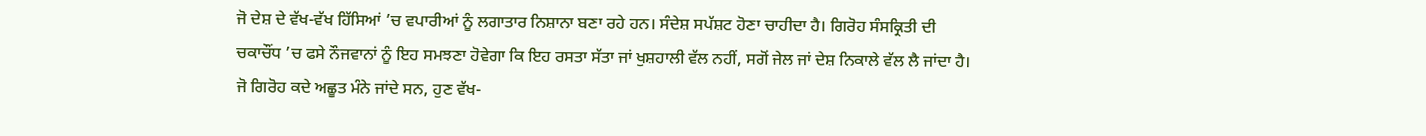ਜੋ ਦੇਸ਼ ਦੇ ਵੱਖ-ਵੱਖ ਹਿੱਸਿਆਂ ’ਚ ਵਪਾਰੀਆਂ ਨੂੰ ਲਗਾਤਾਰ ਨਿਸ਼ਾਨਾ ਬਣਾ ਰਹੇ ਹਨ। ਸੰਦੇਸ਼ ਸਪੱਸ਼ਟ ਹੋਣਾ ਚਾਹੀਦਾ ਹੈ। ਗਿਰੋਹ ਸੰਸਕ੍ਰਿਤੀ ਦੀ ਚਕਾਚੌਂਧ ’ਚ ਫਸੇ ਨੌਜਵਾਨਾਂ ਨੂੰ ਇਹ ਸਮਝਣਾ ਹੋਵੇਗਾ ਕਿ ਇਹ ਰਸਤਾ ਸੱਤਾ ਜਾਂ ਖੁਸ਼ਹਾਲੀ ਵੱਲ ਨਹੀਂ, ਸਗੋਂ ਜੇਲ ਜਾਂ ਦੇਸ਼ ਨਿਕਾਲੇ ਵੱਲ ਲੈ ਜਾਂਦਾ ਹੈ। ਜੋ ਗਿਰੋਹ ਕਦੇ ਅਛੂਤ ਮੰਨੇ ਜਾਂਦੇ ਸਨ, ਹੁਣ ਵੱਖ-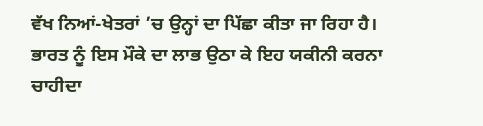ਵੱਖ ਨਿਆਂ-ਖੇਤਰਾਂ ’ਚ ਉਨ੍ਹਾਂ ਦਾ ਪਿੱਛਾ ਕੀਤਾ ਜਾ ਰਿਹਾ ਹੈ। ਭਾਰਤ ਨੂੰ ਇਸ ਮੌਕੇ ਦਾ ਲਾਭ ਉਠਾ ਕੇ ਇਹ ਯਕੀਨੀ ਕਰਨਾ ਚਾਹੀਦਾ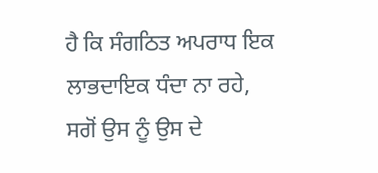ਹੈ ਕਿ ਸੰਗਠਿਤ ਅਪਰਾਧ ਇਕ ਲਾਭਦਾਇਕ ਧੰਦਾ ਨਾ ਰਹੇ, ਸਗੋਂ ਉਸ ਨੂੰ ਉਸ ਦੇ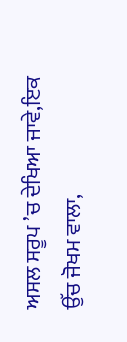ਅਸਲ ਸਰੂਪ ’ਚ ਦੇਖਿਆ ਜਾਵੇ,ਇਕ ਉੱਚ ਜੋਖਮ ਵਾਲਾ,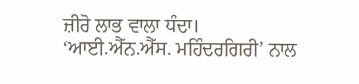ਜ਼ੀਰੋ ਲਾਭ ਵਾਲਾ ਧੰਦਾ।
‘ਆਈ.ਐੱਨ.ਐੱਸ. ਮਹਿੰਦਰਗਿਰੀ’ ਨਾਲ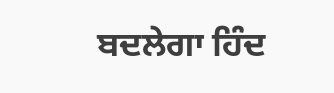ਬਦਲੇਗਾ ਹਿੰਦ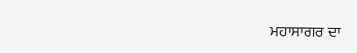ਮਹਾਸਾਗਰ ਦਾ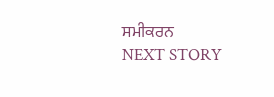ਸਮੀਕਰਨ
NEXT STORY